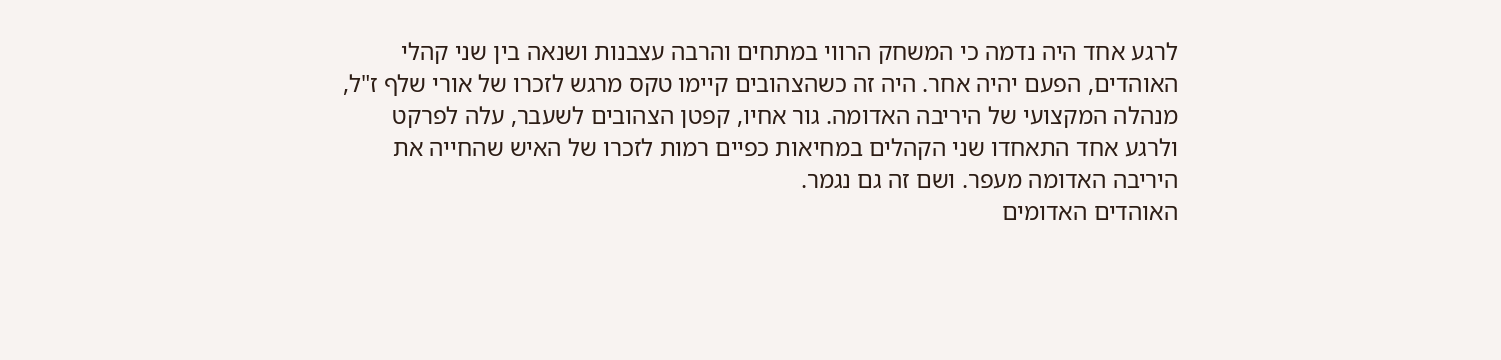לרגע אחד היה נדמה כי המשחק הרווי במתחים והרבה עצבנות ושנאה בין שני קהלי האוהדים, הפעם יהיה אחר. היה זה כשהצהובים קיימו טקס מרגש לזכרו של אורי שלף ז"ל, מנהלה המקצועי של היריבה האדומה. גור אחיו, קפטן הצהובים לשעבר, עלה לפרקט ולרגע אחד התאחדו שני הקהלים במחיאות כפיים רמות לזכרו של האיש שהחייה את היריבה האדומה מעפר. ושם זה גם נגמר.
האוהדים האדומים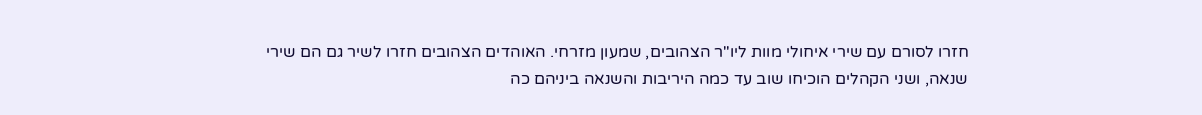חזרו לסורם עם שירי איחולי מוות ליו"ר הצהובים, שמעון מזרחי. האוהדים הצהובים חזרו לשיר גם הם שירי שנאה, ושני הקהלים הוכיחו שוב עד כמה היריבות והשנאה ביניהם כה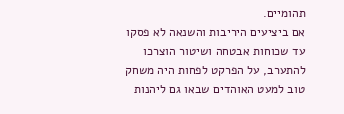תהומיים.
אם ביציעים היריבות והשנאה לא פסקו עד שכוחות אבטחה ושיטור הוצרכו להתערב, על הפרקט לפחות היה משחק טוב למעט האוהדים שבאו גם ליהנות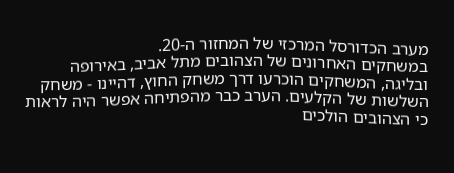מערב הכדורסל המרכזי של המחזור ה-20.
במשחקים האחרונים של הצהובים מתל אביב, באירופה ובליגה, המשחקים הוכרעו דרך משחק החוץ, דהיינו - משחק השלשות של הקלעים. הערב כבר מהפתיחה אפשר היה לראות כי הצהובים הולכים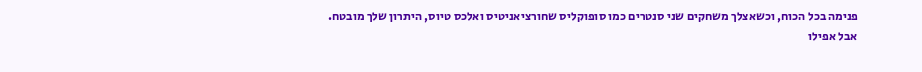פנימה בכל הכוח, וכשאצלך משחקים שני סנטרים כמו סופוקליס שחורציאניטיס ואלכס טיוס, היתרון שלך מובטח.
אבל אפילו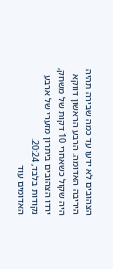הצהובים לא ידעו עד כמה שבירה תהיה היריבה האדומה. הרבע הראשון דווקא היה שקול כשאחרי 10 דקות של משחק, ירדו הצהובים ביתרון מזערי של ארבע נקודות בלבד, 20:24.
האדומים עוד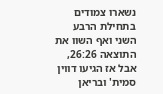נשארו צמודים בתחילת הרבע השני ואף השוו את התוצאה 26:26, אבל אז הגיעו דווין סמית' ובריאן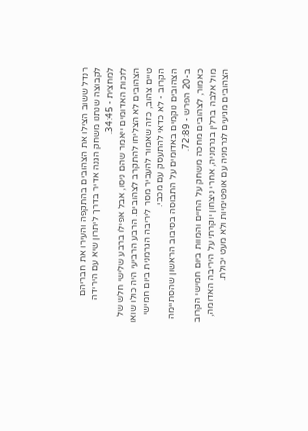רנדל ששוב הצילו את הצהובים בהתקפה והעירו את חבריהם לקבוצה שנתנו משחק הגנה אדיר בדרך ליתרון שיא עם הירידה למחצית - 34:45.
לזכות האדומים ייאמר שהם ניסו, אבל אפילו ברבע שלישי חלש של הצהובים לא הצליחו להתקרב לצהובים. הרבע הרביעי היה כולו שואו טיים צהוב, כזה שאמור להעביר מסר ליריבה הגרמנית ביום חמישי הקרוב - לא כדאי להתעסק עם מכבי.
הצהובים נוקמים באדומים על התבוסה בסיבוב הראשון שהסתיימה ב-20 הפרש - 72:89.
כאמור, לצהובים מחכה משחק על החיים והמוות ביום חמישי הקרוב מול אלבה ברלין בגרמניה, אחרי ניצחון יוקרתי על היריבה האדומה, הצהובים מגיעים לגרמניה עם אופטימיות ולא מעט יכולת.